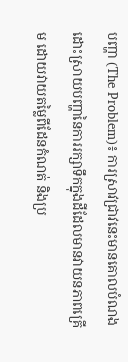បញ្ហា (The Problem)៖ ការស្រាវជ្រាវនេះមានគោលបំណងដោះស្រាយបញ្ហានៃការរក្សាទឹកក្នុងដីដែលមានវាយនភាពគ្រើម ដោយវាយតម្លៃពីដែនកំណត់ និងប្រ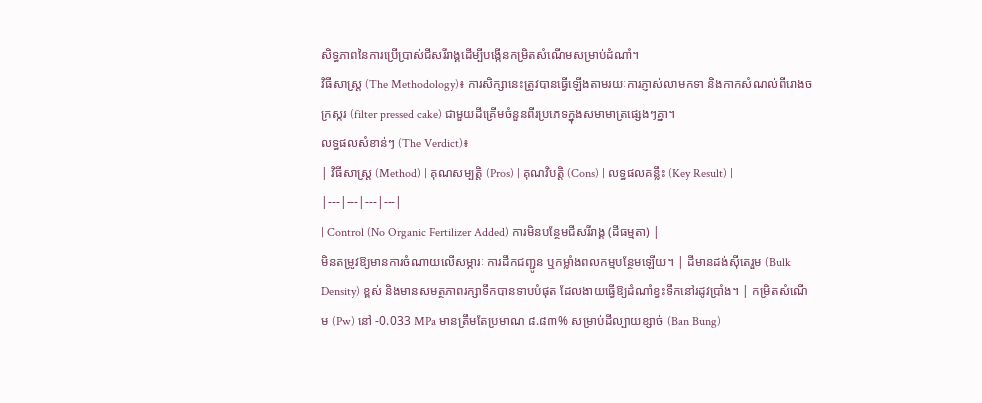សិទ្ធភាពនៃការប្រើប្រាស់ជីសរីរាង្គដើម្បីបង្កើនកម្រិតសំណើមសម្រាប់ដំណាំ។
វិធីសាស្ត្រ (The Methodology)៖ ការសិក្សានេះត្រូវបានធ្វើឡើងតាមរយៈការភ្ញាស់លាមកទា និងកាកសំណល់ពីរោងចក្រស្ករ (filter pressed cake) ជាមួយដីគ្រើមចំនួនពីរប្រភេទក្នុងសមាមាត្រផ្សេងៗគ្នា។
លទ្ធផលសំខាន់ៗ (The Verdict)៖
| វិធីសាស្ត្រ (Method) | គុណសម្បត្តិ (Pros) | គុណវិបត្តិ (Cons) | លទ្ធផលគន្លឹះ (Key Result) |
|---|---|---|---|
| Control (No Organic Fertilizer Added) ការមិនបន្ថែមជីសរីរាង្គ (ដីធម្មតា) |
មិនតម្រូវឱ្យមានការចំណាយលើសម្ភារៈ ការដឹកជញ្ជូន ឬកម្លាំងពលកម្មបន្ថែមឡើយ។ | ដីមានដង់ស៊ីតេរួម (Bulk Density) ខ្ពស់ និងមានសមត្ថភាពរក្សាទឹកបានទាបបំផុត ដែលងាយធ្វើឱ្យដំណាំខ្វះទឹកនៅរដូវប្រាំង។ | កម្រិតសំណើម (Pw) នៅ -0.033 MPa មានត្រឹមតែប្រមាណ ៨.៨៣% សម្រាប់ដីល្បាយខ្សាច់ (Ban Bung)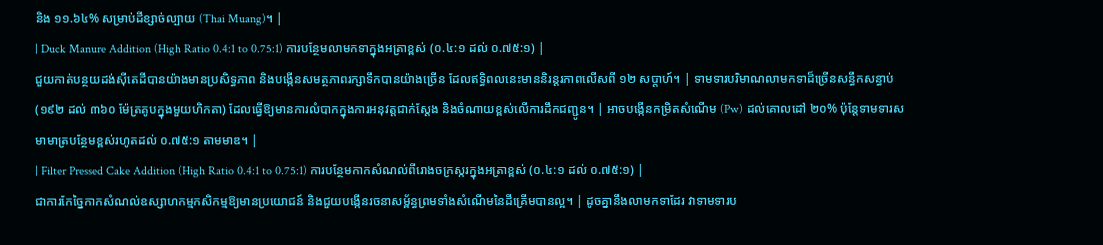និង ១១.៦៤% សម្រាប់ដីខ្សាច់ល្បាយ (Thai Muang)។ |
| Duck Manure Addition (High Ratio 0.4:1 to 0.75:1) ការបន្ថែមលាមកទាក្នុងអត្រាខ្ពស់ (០.៤:១ ដល់ ០.៧៥:១) |
ជួយកាត់បន្ថយដង់ស៊ីតេដីបានយ៉ាងមានប្រសិទ្ធភាព និងបង្កើនសមត្ថភាពរក្សាទឹកបានយ៉ាងច្រើន ដែលឥទ្ធិពលនេះមាននិរន្តរភាពលើសពី ១២ សប្តាហ៍។ | ទាមទារបរិមាណលាមកទាដ៏ច្រើនសន្ធឹកសន្ធាប់ (១៩២ ដល់ ៣៦០ ម៉ែត្រគូបក្នុងមួយហិកតា) ដែលធ្វើឱ្យមានការលំបាកក្នុងការអនុវត្តជាក់ស្តែង និងចំណាយខ្ពស់លើការដឹកជញ្ជូន។ | អាចបង្កើនកម្រិតសំណើម (Pw) ដល់គោលដៅ ២០% ប៉ុន្តែទាមទារសមាមាត្របន្ថែមខ្ពស់រហូតដល់ ០.៧៥:១ តាមមាឌ។ |
| Filter Pressed Cake Addition (High Ratio 0.4:1 to 0.75:1) ការបន្ថែមកាកសំណល់ពីរោងចក្រស្ករក្នុងអត្រាខ្ពស់ (០.៤:១ ដល់ ០.៧៥:១) |
ជាការកែច្នៃកាកសំណល់ឧស្សាហកម្មកសិកម្មឱ្យមានប្រយោជន៍ និងជួយបង្កើនរចនាសម្ព័ន្ធព្រមទាំងសំណើមនៃដីគ្រើមបានល្អ។ | ដូចគ្នានឹងលាមកទាដែរ វាទាមទារប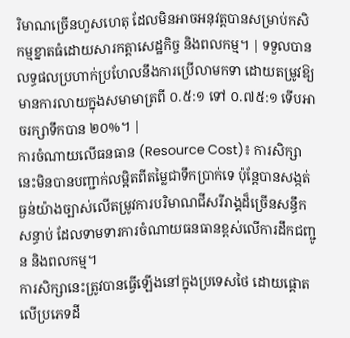រិមាណច្រើនហួសហេតុ ដែលមិនអាចអនុវត្តបានសម្រាប់កសិកម្មខ្នាតធំដោយសារកត្តាសេដ្ឋកិច្ច និងពលកម្ម។ | ទទួលបានលទ្ធផលប្រហាក់ប្រហែលនឹងការប្រើលាមកទា ដោយតម្រូវឱ្យមានការលាយក្នុងសមាមាត្រពី ០.៥:១ ទៅ ០.៧៥:១ ទើបអាចរក្សាទឹកបាន ២០%។ |
ការចំណាយលើធនធាន (Resource Cost)៖ ការសិក្សានេះមិនបានបញ្ជាក់លម្អិតពីតម្លៃជាទឹកប្រាក់ទេ ប៉ុន្តែបានសង្កត់ធ្ងន់យ៉ាងច្បាស់លើតម្រូវការបរិមាណជីសរីរាង្គដ៏ច្រើនសន្ធឹកសន្ធាប់ ដែលទាមទារការចំណាយធនធានខ្ពស់លើការដឹកជញ្ជូន និងពលកម្ម។
ការសិក្សានេះត្រូវបានធ្វើឡើងនៅក្នុងប្រទេសថៃ ដោយផ្តោតលើប្រភេទដី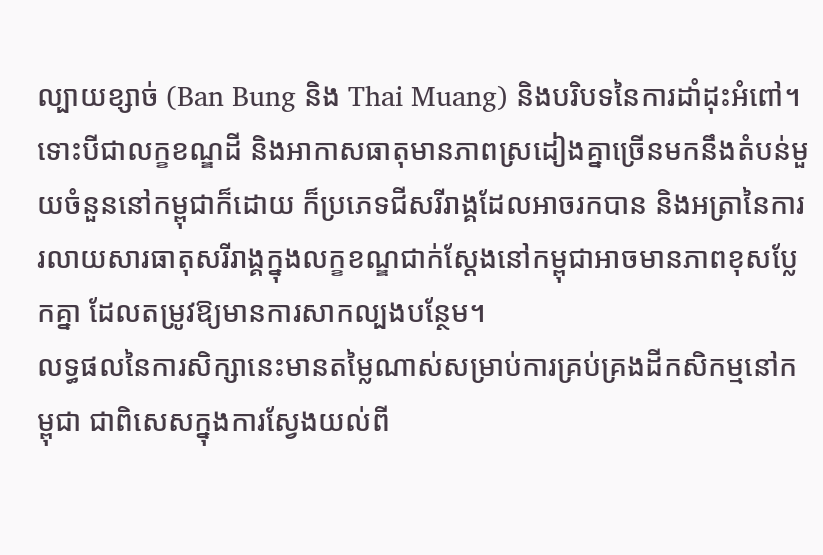ល្បាយខ្សាច់ (Ban Bung និង Thai Muang) និងបរិបទនៃការដាំដុះអំពៅ។ ទោះបីជាលក្ខខណ្ឌដី និងអាកាសធាតុមានភាពស្រដៀងគ្នាច្រើនមកនឹងតំបន់មួយចំនួននៅកម្ពុជាក៏ដោយ ក៏ប្រភេទជីសរីរាង្គដែលអាចរកបាន និងអត្រានៃការរលាយសារធាតុសរីរាង្គក្នុងលក្ខខណ្ឌជាក់ស្តែងនៅកម្ពុជាអាចមានភាពខុសប្លែកគ្នា ដែលតម្រូវឱ្យមានការសាកល្បងបន្ថែម។
លទ្ធផលនៃការសិក្សានេះមានតម្លៃណាស់សម្រាប់ការគ្រប់គ្រងដីកសិកម្មនៅកម្ពុជា ជាពិសេសក្នុងការស្វែងយល់ពី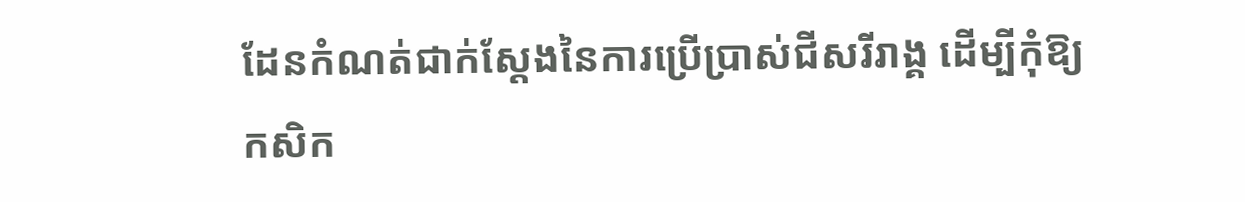ដែនកំណត់ជាក់ស្តែងនៃការប្រើប្រាស់ជីសរីរាង្គ ដើម្បីកុំឱ្យកសិក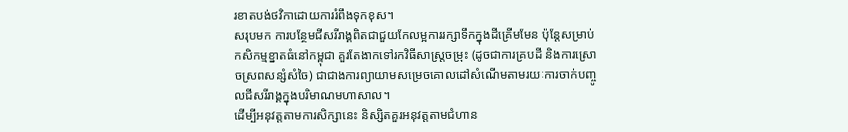រខាតបង់ថវិកាដោយការរំពឹងទុកខុស។
សរុបមក ការបន្ថែមជីសរីរាង្គពិតជាជួយកែលម្អការរក្សាទឹកក្នុងដីគ្រើមមែន ប៉ុន្តែសម្រាប់កសិកម្មខ្នាតធំនៅកម្ពុជា គួរតែងាកទៅរកវិធីសាស្ត្រចម្រុះ (ដូចជាការគ្របដី និងការស្រោចស្រពសន្សំសំចៃ) ជាជាងការព្យាយាមសម្រេចគោលដៅសំណើមតាមរយៈការចាក់បញ្ចូលជីសរីរាង្គក្នុងបរិមាណមហាសាល។
ដើម្បីអនុវត្តតាមការសិក្សានេះ និស្សិតគួរអនុវត្តតាមជំហាន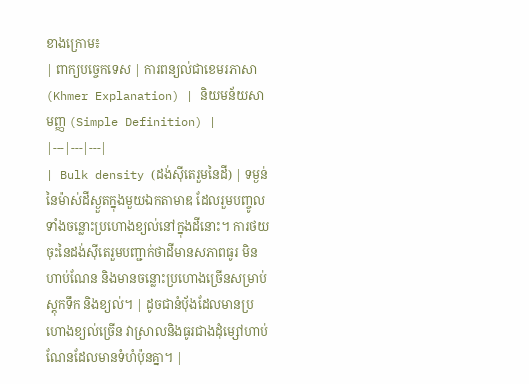ខាងក្រោម៖
| ពាក្យបច្ចេកទេស | ការពន្យល់ជាខេមរភាសា (Khmer Explanation) | និយមន័យសាមញ្ញ (Simple Definition) |
|---|---|---|
| Bulk density (ដង់ស៊ីតេរួមនៃដី) | ទម្ងន់នៃម៉ាស់ដីស្ងួតក្នុងមួយឯកតាមាឌ ដែលរួមបញ្ចូលទាំងចន្លោះប្រហោងខ្យល់នៅក្នុងដីនោះ។ ការថយចុះនៃដង់ស៊ីតេរួមបញ្ជាក់ថាដីមានសភាពធូរ មិនហាប់ណែន និងមានចន្លោះប្រហោងច្រើនសម្រាប់ស្តុកទឹក និងខ្យល់។ | ដូចជានំប៉័ងដែលមានប្រហោងខ្យល់ច្រើន វាស្រាលនិងធូរជាងដុំម្សៅហាប់ណែនដែលមានទំហំប៉ុនគ្នា។ |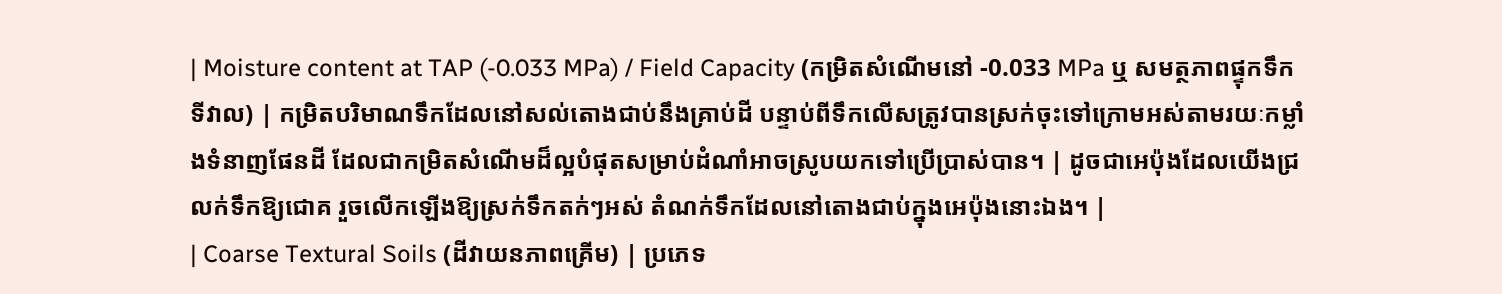| Moisture content at TAP (-0.033 MPa) / Field Capacity (កម្រិតសំណើមនៅ -0.033 MPa ឬ សមត្ថភាពផ្ទុកទឹកទីវាល) | កម្រិតបរិមាណទឹកដែលនៅសល់តោងជាប់នឹងគ្រាប់ដី បន្ទាប់ពីទឹកលើសត្រូវបានស្រក់ចុះទៅក្រោមអស់តាមរយៈកម្លាំងទំនាញផែនដី ដែលជាកម្រិតសំណើមដ៏ល្អបំផុតសម្រាប់ដំណាំអាចស្រូបយកទៅប្រើប្រាស់បាន។ | ដូចជាអេប៉ុងដែលយើងជ្រលក់ទឹកឱ្យជោគ រួចលើកឡើងឱ្យស្រក់ទឹកតក់ៗអស់ តំណក់ទឹកដែលនៅតោងជាប់ក្នុងអេប៉ុងនោះឯង។ |
| Coarse Textural Soils (ដីវាយនភាពគ្រើម) | ប្រភេទ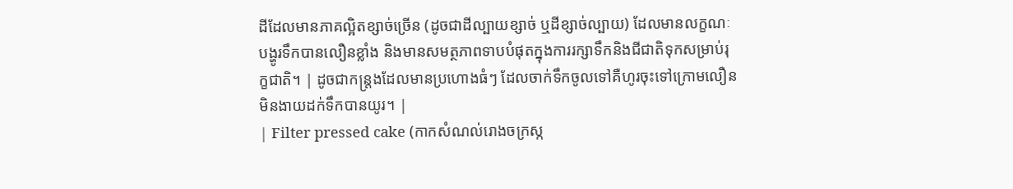ដីដែលមានភាគល្អិតខ្សាច់ច្រើន (ដូចជាដីល្បាយខ្សាច់ ឬដីខ្សាច់ល្បាយ) ដែលមានលក្ខណៈបង្ហូរទឹកបានលឿនខ្លាំង និងមានសមត្ថភាពទាបបំផុតក្នុងការរក្សាទឹកនិងជីជាតិទុកសម្រាប់រុក្ខជាតិ។ | ដូចជាកន្ត្រងដែលមានប្រហោងធំៗ ដែលចាក់ទឹកចូលទៅគឺហូរចុះទៅក្រោមលឿន មិនងាយដក់ទឹកបានយូរ។ |
| Filter pressed cake (កាកសំណល់រោងចក្រស្ក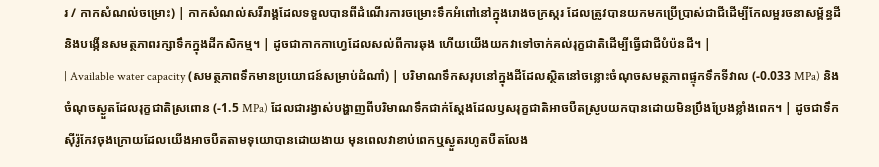រ / កាកសំណល់ចម្រោះ) | កាកសំណល់សរីរាង្គដែលទទួលបានពីដំណើរការចម្រោះទឹកអំពៅនៅក្នុងរោងចក្រស្ករ ដែលត្រូវបានយកមកប្រើប្រាស់ជាជីដើម្បីកែលម្អរចនាសម្ព័ន្ធដី និងបង្កើនសមត្ថភាពរក្សាទឹកក្នុងដីកសិកម្ម។ | ដូចជាកាកកាហ្វេដែលសល់ពីការឆុង ហើយយើងយកវាទៅចាក់គល់រុក្ខជាតិដើម្បីធ្វើជាជីបំប៉នដី។ |
| Available water capacity (សមត្ថភាពទឹកមានប្រយោជន៍សម្រាប់ដំណាំ) | បរិមាណទឹកសរុបនៅក្នុងដីដែលស្ថិតនៅចន្លោះចំណុចសមត្ថភាពផ្ទុកទឹកទីវាល (-0.033 MPa) និងចំណុចស្ងួតដែលរុក្ខជាតិស្រពោន (-1.5 MPa) ដែលជារង្វាស់បង្ហាញពីបរិមាណទឹកជាក់ស្តែងដែលឫសរុក្ខជាតិអាចបឺតស្រូបយកបានដោយមិនប្រឹងប្រែងខ្លាំងពេក។ | ដូចជាទឹកស៊ីរ៉ូកែវចុងក្រោយដែលយើងអាចបឺតតាមទុយោបានដោយងាយ មុនពេលវាខាប់ពេកឬស្ងួតរហូតបឺតលែង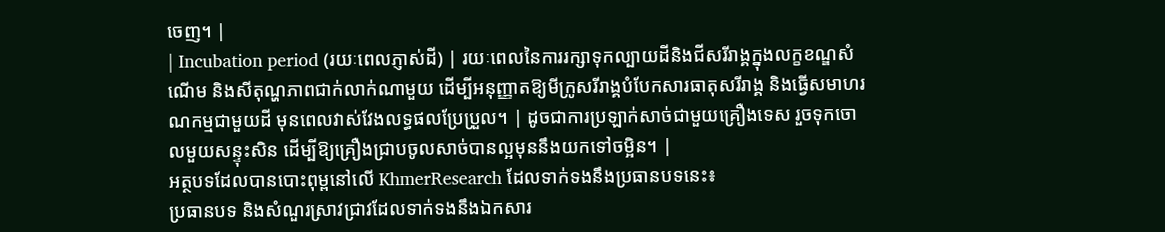ចេញ។ |
| Incubation period (រយៈពេលភ្ញាស់ដី) | រយៈពេលនៃការរក្សាទុកល្បាយដីនិងជីសរីរាង្គក្នុងលក្ខខណ្ឌសំណើម និងសីតុណ្ហភាពជាក់លាក់ណាមួយ ដើម្បីអនុញ្ញាតឱ្យមីក្រូសរីរាង្គបំបែកសារធាតុសរីរាង្គ និងធ្វើសមាហរណកម្មជាមួយដី មុនពេលវាស់វែងលទ្ធផលប្រែប្រួល។ | ដូចជាការប្រឡាក់សាច់ជាមួយគ្រឿងទេស រួចទុកចោលមួយសន្ទុះសិន ដើម្បីឱ្យគ្រឿងជ្រាបចូលសាច់បានល្អមុននឹងយកទៅចម្អិន។ |
អត្ថបទដែលបានបោះពុម្ពនៅលើ KhmerResearch ដែលទាក់ទងនឹងប្រធានបទនេះ៖
ប្រធានបទ និងសំណួរស្រាវជ្រាវដែលទាក់ទងនឹងឯកសារ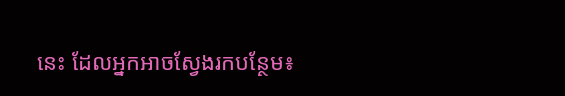នេះ ដែលអ្នកអាចស្វែងរកបន្ថែម៖